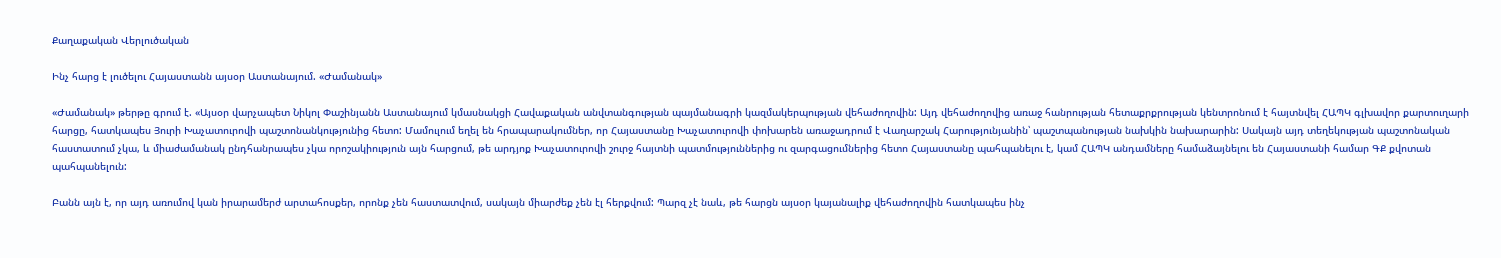Քաղաքական Վերլուծական

Ինչ հարց է լուծելու Հայաստանն այսօր Աստանայում. «Ժամանակ»

«Ժամանակ» թերթը գրում է. «Այսօր վարչապետ Նիկոլ Փաշինյանն Աստանայում կմասնակցի Հավաքական անվտանգության պայմանագրի կազմակերպության վեհաժողովին: Այդ վեհաժողովից առաջ հանրության հետաքրքրության կենտրոնում է հայտնվել ՀԱՊԿ գլխավոր քարտուղարի հարցը, հատկապես Յուրի Խաչատուրովի պաշտոնանկությունից հետո: Մամուլում եղել են հրապարակումներ, որ Հայաստանը Խաչատուրովի փոխարեն առաջադրում է Վաղարշակ Հարությունյանին՝ պաշտպանության նախկին նախարարին: Սակայն այդ տեղեկության պաշտոնական հաստատում չկա, և միաժամանակ ընդհանրապես չկա որոշակիություն այն հարցում, թե արդյոք Խաչատուրովի շուրջ հայտնի պատմություններից ու զարգացումներից հետո Հայաստանը պահպանելու է, կամ ՀԱՊԿ անդամները համաձայնելու են Հայաստանի համար ԳՔ քվոտան պահպանելուն:

Բանն այն է, որ այդ առումով կան իրարամերժ արտահոսքեր, որոնք չեն հաստատվում, սակայն միարժեք չեն էլ հերքվում: Պարզ չէ նաև, թե հարցն այսօր կայանալիք վեհաժողովին հատկապես ինչ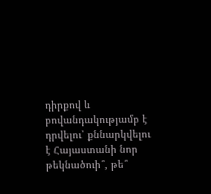դիրքով և բովանդակությամբ է դրվելու՝ քննարկվելու է Հայաստանի նոր թեկնածուի՞, թե՞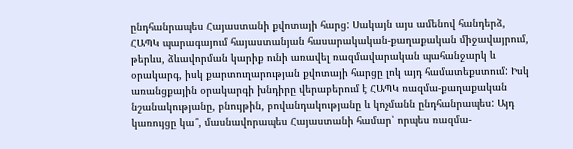ընդհանրապես Հայաստանի քվոտայի հարց: Սակայն այս ամենով հանդերձ, ՀԱՊԿ պարագայում հայաստանյան հասարակական-քաղաքական միջավայրում, թերևս, ձևավորման կարիք ունի առավել ռազմավարական պահանջարկ և օրակարգ, իսկ քարտուղարության քվոտայի հարցը լոկ այդ համատեքստում: Իսկ առանցքային օրակարգի խնդիրը վերաբերում է ՀԱՊԿ ռազմա-քաղաքական նշանակությանը, բնույթին, բովանդակությանը և կոչմանն ընդհանրապես: Այդ կառույցը կա՞, մասնավորապես Հայաստանի համար՝ որպես ռազմա-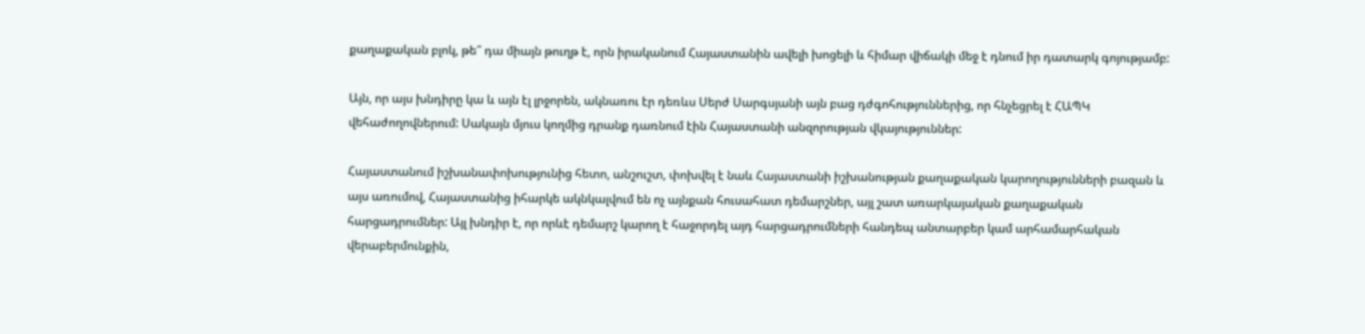քաղաքական բլոկ, թե՞ դա միայն թուղթ է, որն իրականում Հայաստանին ավելի խոցելի և հիմար վիճակի մեջ է դնում իր դատարկ գոյությամբ:

Այն, որ այս խնդիրը կա և այն էլ լրջորեն, ակնառու էր դեռևս Սերժ Սարգսյանի այն բաց դժգոհություններից, որ հնչեցրել է ՀԱՊԿ վեհաժողովներում: Սակայն մյուս կողմից դրանք դառնում էին Հայաստանի անզորության վկայություններ:

Հայաստանում իշխանափոխությունից հետո, անշուշտ, փոխվել է նաև Հայաստանի իշխանության քաղաքական կարողությունների բազան և այս առումով, Հայաստանից իհարկե ակնկալվում են ոչ այնքան հուսահատ դեմարշներ, այլ շատ առարկայական քաղաքական հարցադրումներ: Այլ խնդիր է, որ որևէ դեմարշ կարող է հաջորդել այդ հարցադրումների հանդեպ անտարբեր կամ արհամարհական վերաբերմունքին,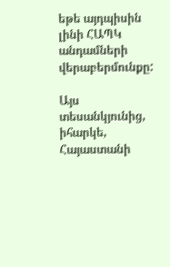եթե այդպիսին լինի ՀԱՊԿ անդամների վերաբերմունքը:

Այս տեսանկյունից, իհարկե, Հայաստանի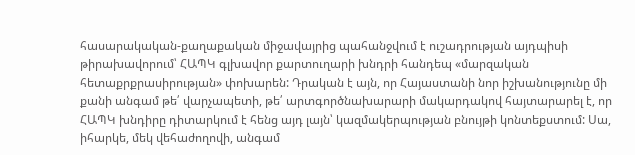հասարակական-քաղաքական միջավայրից պահանջվում է ուշադրության այդպիսի թիրախավորում՝ ՀԱՊԿ գլխավոր քարտուղարի խնդրի հանդեպ «մարզական հետաքրքրասիրության» փոխարեն: Դրական է այն, որ Հայաստանի նոր իշխանությունը մի քանի անգամ թե՛ վարչապետի, թե՛ արտգործնախարարի մակարդակով հայտարարել է, որ ՀԱՊԿ խնդիրը դիտարկում է հենց այդ լայն՝ կազմակերպության բնույթի կոնտեքստում: Սա, իհարկե, մեկ վեհաժողովի, անգամ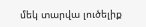մեկ տարվա լուծելիք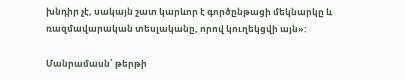խնդիր չէ, սակայն շատ կարևոր է գործընթացի մեկնարկը և ռազմավարական տեսլականը, որով կուղեկցվի այն»:

Մանրամասն՝ թերթի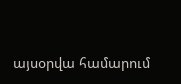այսօրվա համարում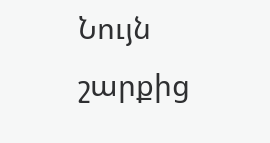Նույն շարքից